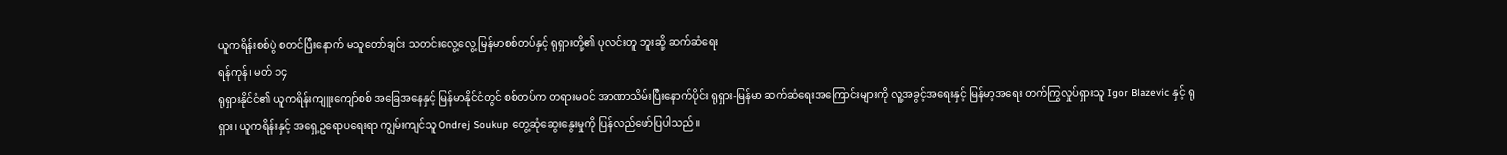ယူကရိန်းစစ်ပွဲ စတင်ပြီးနောက် မသူတော်ချင်း သတင်းလွေ့လွေ့ မြန်မာစစ်တပ်နှင့် ရုရှားတို့၏ ပုလင်းတူ ဘူးဆို့ ဆက်ဆံရေး
ရန်ကုန်၊ မတ် ၁၄
ရုရှားနိုင်ငံ၏ ယူကရိန်းကျူးကျော်စစ် အခြေအနေနှင့် မြန်မာနိုင်ငံတွင် စစ်တပ်က တရားမဝင် အာဏာသိမ်းပြီးနောက်ပိုင်း ရုရှား-မြန်မာ ဆက်ဆံရေးအကြောင်းများကို လူ့အခွင့်အရေးနှင့် မြန်မာ့အရေး တက်ကြွလှုပ်ရှားသူ Igor Blazevic နှင့် ရုရှား၊ ယူကရိန်းနှင့် အရှေ့ဥရောပရေးရာ ကျွမ်းကျင်သူ Ondrej Soukup တွေ့ဆုံဆွေးနွေးမှုကို ပြန်လည်ဖော်ပြပါသည်။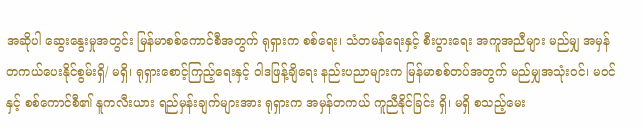အဆိုပါ ဆွေးနွေးမှုအတွင်း မြန်မာစစ်ကောင်စီအတွက် ရုရှားက စစ်ရေး၊ သံတမန်ရေးနှင့် စီးပွားရေး အကူအညီများ မည်မျှ အမှန်တကယ်ပေးနိုင်စွမ်းရှိ/ မရှိ၊ ရုရှားစောင့်ကြည့်ရေးနှင့် ဝါဒဖြန့်ချိရေး နည်းပညာများက မြန်မာစစ်တပ်အတွက် မည်မျှအသုံးဝင်၊ မဝင်နှင့် စစ်ကောင်စီ၏ နူကလီးယား ရည်မှန်းချက်များအား ရုရှားက အမှန်တကယ် ကူညီနိုင်ခြင်း ရှိ၊ မရှိ စသည့်မေး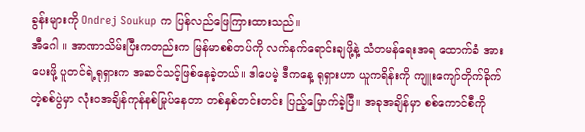ခွန်းများကို Ondrej Soukup က ပြန်လည်ဖြေကြားထားသည်။
အီဂေါ ။ အာဏာသိမ်းပြီးကတည်းက မြန်မာစစ်တပ်ကို လက်နက်ရောင်းချဖို့နဲ့ သံတမန်ရေးအရ ထောက်ခံ အားပေးဖို့ ပူတင်ရဲ့ရုရှားက အဆင်သင့်ဖြစ်နေခဲ့တယ်။ ဒါပေမဲ့ ဒီကနေ့ ရုရှားဟာ ယူကရိန်းကို ကျူးကျော်တိုက်ခိုက်တဲ့စစ်ပွဲမှာ လုံးဝအချိန်ကုန်နစ်မြုပ်နေတာ တစ်နှစ်တင်းတင်း ပြည့်မြောက်ခဲ့ပြီ။ အခုအချိန်မှာ စစ်ကောင်စီကို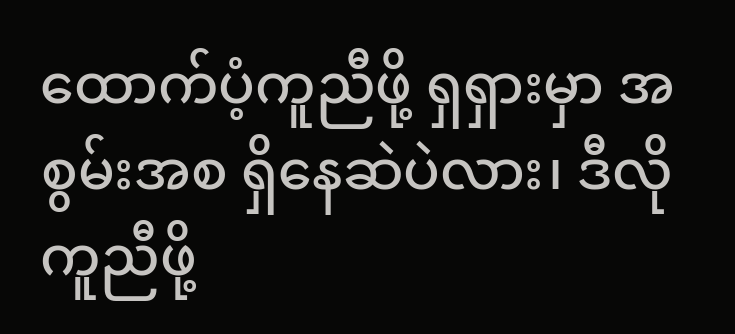ထောက်ပံ့ကူညီဖို့ ရှရှားမှာ အစွမ်းအစ ရှိနေဆဲပဲလား၊ ဒီလိုကူညီဖို့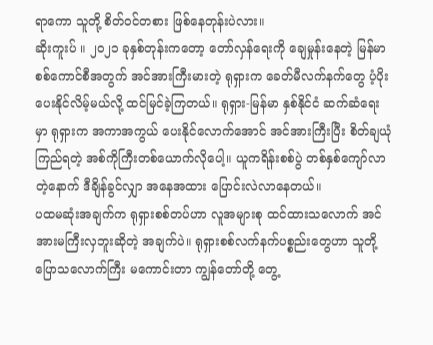ရာကော သူတို့ စိတ်ဝင်တစား ဖြစ်နေတုန်းပဲလား။
ဆိုးကူးပ် ။ ၂၀၂၁ ခုနှစ်တုန်းကတော့ တော်လှန်ရေးကို ချေမှုန်းနေတဲ့ မြန်မာစစ်ကောင်စီအတွက် အင်အားကြီးမားတဲ့ ရုရှားက ခေတ်မီလက်နက်တွေ ပံ့ပိုးပေးနိုင်လိမ့်မယ်လို့ ထင်မြင်ခဲ့ကြတယ်။ ရုရှား-မြန်မာ နှစ်နိုင်ငံ ဆက်ဆံရေးမှာ ရုရှားက အကာအကွယ် ပေးနိုင်လောက်အောင် အင်အားကြီးပြီး စိတ်ချယုံကြည်ရတဲ့ အစ်ကိုကြီးတစ်ယောက်လိုပေါ့။ ယူကရိန်းစစ်ပွဲ တစ်နှစ်ကျော်လာတဲ့နောက် ဒီချိန်ခွင်လျှာ အနေအထား ပြောင်းလဲလာနေတယ်။
ပထမဆုံးအချက်က ရုရှားစစ်တပ်ဟာ လူအများစု ထင်ထားသလောက် အင်အားမကြီးလှဘူးဆိုတဲ့ အချက်ပဲ။ ရုရှားစစ်လက်နက်ပစ္စည်းတွေဟာ သူတို့ပြောသလောက်ကြီး မကောင်းတာ ကျွန်တော်တို့ တွေ့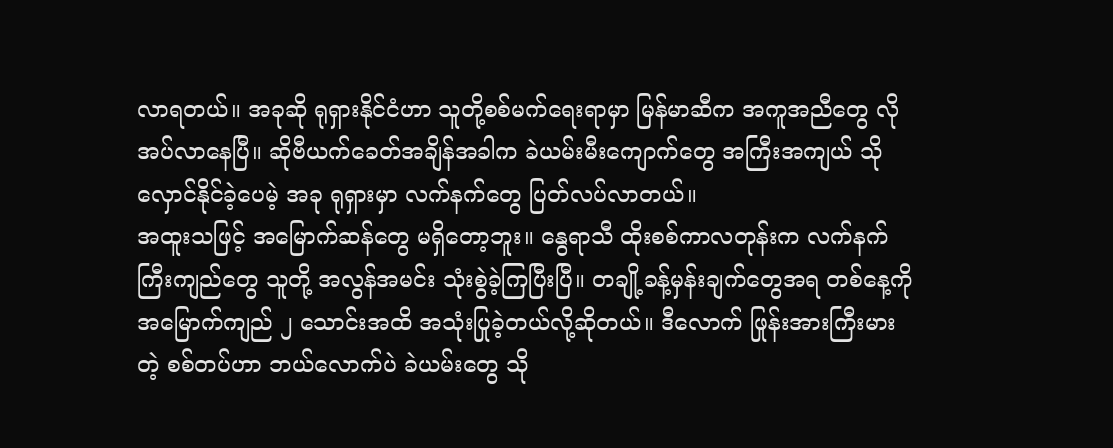လာရတယ်။ အခုဆို ရုရှားနိုင်ငံဟာ သူတို့စစ်မက်ရေးရာမှာ မြန်မာဆီက အကူအညီတွေ လိုအပ်လာနေပြီ။ ဆိုဗီယက်ခေတ်အချိန်အခါက ခဲယမ်းမီးကျောက်တွေ အကြီးအကျယ် သိုလှောင်နိုင်ခဲ့ပေမဲ့ အခု ရုရှားမှာ လက်နက်တွေ ပြတ်လပ်လာတယ်။
အထူးသဖြင့် အမြောက်ဆန်တွေ မရှိတော့ဘူး။ နွေရာသီ ထိုးစစ်ကာလတုန်းက လက်နက်ကြီးကျည်တွေ သူတို့ အလွန်အမင်း သုံးစွဲခဲ့ကြပြီးပြီ။ တချို့ခန့်မှန်းချက်တွေအရ တစ်နေ့ကို အမြောက်ကျည် ၂ သောင်းအထိ အသုံးပြုခဲ့တယ်လို့ဆိုတယ်။ ဒီလောက် ဖြုန်းအားကြီးမားတဲ့ စစ်တပ်ဟာ ဘယ်လောက်ပဲ ခဲယမ်းတွေ သို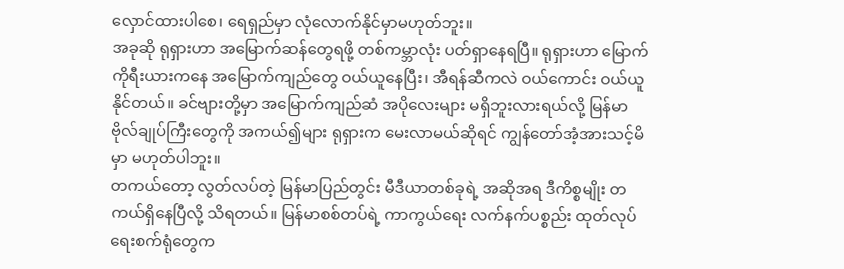လှောင်ထားပါစေ၊ ရေရှည်မှာ လုံလောက်နိုင်မှာမဟုတ်ဘူး။
အခုဆို ရုရှားဟာ အမြောက်ဆန်တွေရဖို့ တစ်ကမ္ဘာလုံး ပတ်ရှာနေရပြီ။ ရုရှားဟာ မြောက်ကိုရီးယားကနေ အမြောက်ကျည်တွေ ဝယ်ယူနေပြီး၊ အီရန်ဆီကလဲ ဝယ်ကောင်း ဝယ်ယူနိုင်တယ်။ ခင်ဗျားတို့မှာ အမြောက်ကျည်ဆံ အပိုလေးများ မရှိဘူးလားရယ်လို့ မြန်မာဗိုလ်ချုပ်ကြီးတွေကို အကယ်၍များ ရုရှားက မေးလာမယ်ဆိုရင် ကျွန်တော်အံ့အားသင့်မိမှာ မဟုတ်ပါဘူး။
တကယ်တော့ လွတ်လပ်တဲ့ မြန်မာပြည်တွင်း မီဒီယာတစ်ခုရဲ့ အဆိုအရ ဒီကိစ္စမျိုး တကယ်ရှိနေပြီလို့ သိရတယ်။ မြန်မာစစ်တပ်ရဲ့ ကာကွယ်ရေး လက်နက်ပစ္စည်း ထုတ်လုပ်ရေးစက်ရုံတွေက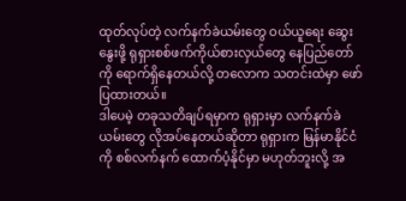ထုတ်လုပ်တဲ့ လက်နက်ခဲယမ်းတွေ ဝယ်ယူရေး ဆွေးနွေးဖို့ ရုရှားစစ်ဖက်ကိုယ်စားလှယ်တွေ နေပြည်တော်ကို ရောက်ရှိနေတယ်လို့ တလောက သတင်းထဲမှာ ဖော်ပြထားတယ်။
ဒါပေမဲ့ တခုသတိချပ်ရမှာက ရုရှားမှာ လက်နက်ခဲယမ်းတွေ လိုအပ်နေတယ်ဆိုတာ ရုရှားက မြန်မာနိုင်ငံကို စစ်လက်နက် ထောက်ပံ့နိုင်မှာ မဟုတ်ဘူးလို့ အ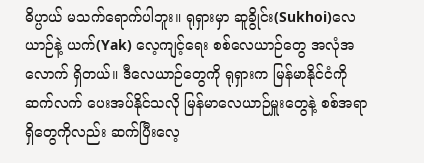ဓိပ္ပာယ် မသက်ရောက်ပါဘူး။ ရုရှားမှာ ဆူခွိုင်း(Sukhoi)လေယာဉ်နဲ့ ယက်(Yak) လေ့ကျင့်ရေး စစ်လေယာဉ်တွေ အလုံအလောက် ရှိတယ်။ ဒီလေယာဉ်တွေကို ရုရှားက မြန်မာနိုင်ငံကို ဆက်လက် ပေးအပ်နိုင်သလို မြန်မာလေယာဉ်မှူးတွေနဲ့ စစ်အရာရှိတွေကိုလည်း ဆက်ပြီးလေ့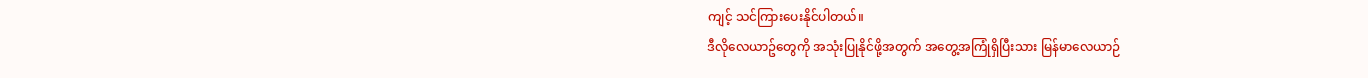ကျင့် သင်ကြားပေးနိုင်ပါတယ်။
ဒီလိုလေယာဥ်တွေကို အသုံးပြုနိုင်ဖို့အတွက် အတွေ့အကြုံရှိပြီးသား မြန်မာလေယာဉ်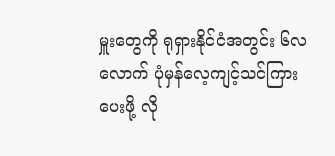မှူးတွေကို ရုရှားနိုင်ငံအတွင်း ၆လလောက် ပုံမှန်လေ့ကျင့်သင်ကြားပေးဖို့ လို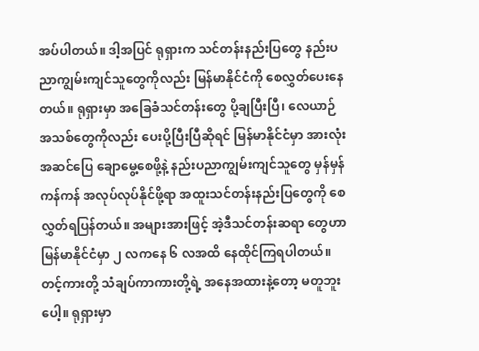အပ်ပါတယ်။ ဒါ့အပြင် ရုရှားက သင်တန်းနည်းပြတွေ နည်းပညာကျွမ်းကျင်သူတွေကိုလည်း မြန်မာနိုင်ငံကို စေလွှတ်ပေးနေတယ်။ ရုရှားမှာ အခြေခံသင်တန်းတွေ ပို့ချပြီးပြီ၊ လေယာဉ်အသစ်တွေကိုလည်း ပေးပို့ပြီးပြီဆိုရင် မြန်မာနိုင်ငံမှာ အားလုံးအဆင်ပြေ ချောမွေ့စေဖို့နဲ့ နည်းပညာကျွမ်းကျင်သူတွေ မှန်မှန်ကန်ကန် အလုပ်လုပ်နိုင်ဖို့ရာ အထူးသင်တန်းနည်းပြတွေကို စေလွှတ်ရပြန်တယ်။ အများအားဖြင့် အဲ့ဒီသင်တန်းဆရာ တွေဟာ မြန်မာနိုင်ငံမှာ ၂ လကနေ ၆ လအထိ နေထိုင်ကြရပါတယ်။
တင့်ကားတို့ သံချပ်ကာကားတို့ရဲ့ အနေအထားနဲ့တော့ မတူဘူးပေါ့။ ရုရှားမှာ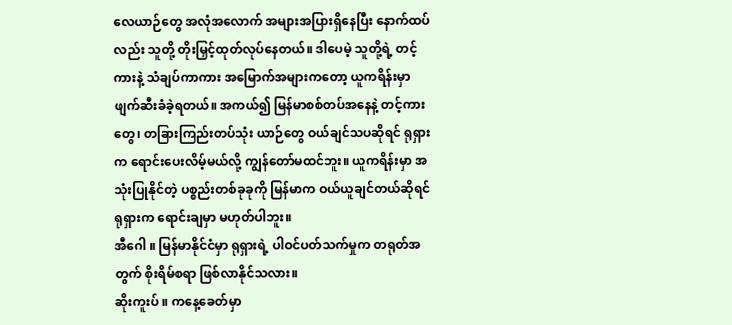လေယာဉ်တွေ အလုံအလောက် အများအပြားရှိနေပြီး နောက်ထပ်လည်း သူတို့ တိုးမြှင့်ထုတ်လုပ်နေတယ်။ ဒါပေမဲ့ သူတို့ရဲ့ တင့်ကားနဲ့ သံချပ်ကာကား အမြောက်အများကတော့ ယူကရိန်းမှာ ဖျက်ဆီးခံခဲ့ရတယ်။ အကယ်၍ မြန်မာစစ်တပ်အနေနဲ့ တင့်ကားတွေ၊ တခြားကြည်းတပ်သုံး ယာဉ်တွေ ဝယ်ချင်သပဆိုရင် ရုရှားက ရောင်းပေးလိမ့်မယ်လို့ ကျွန်တော်မထင်ဘူး။ ယူကရိန်းမှာ အသုံးပြုနိုင်တဲ့ ပစ္စည်းတစ်ခုခုကို မြန်မာက ဝယ်ယူချင်တယ်ဆိုရင် ရုရှားက ရောင်းချမှာ မဟုတ်ပါဘူး။
အီဂေါ ။ မြန်မာနိုင်ငံမှာ ရုရှားရဲ့ ပါဝင်ပတ်သက်မှုက တရုတ်အတွက် စိုးရိမ်စရာ ဖြစ်လာနိုင်သလား။
ဆိုးကူးပ် ။ ကနေ့ခေတ်မှာ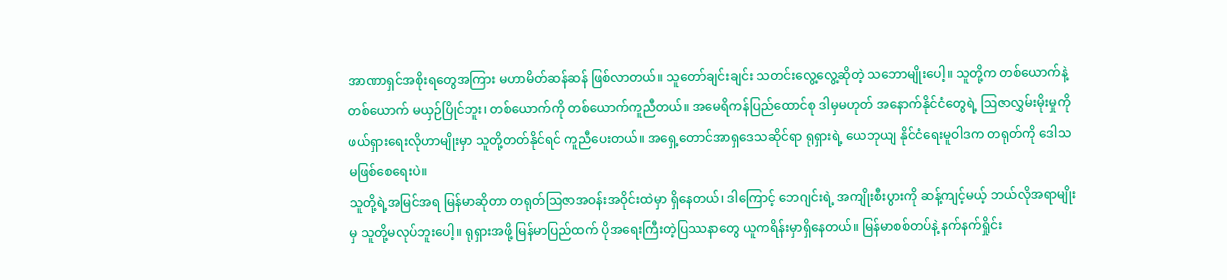အာဏာရှင်အစိုးရတွေအကြား မဟာမိတ်ဆန်ဆန် ဖြစ်လာတယ်။ သူတော်ချင်းချင်း သတင်းလွေ့လွေ့ဆိုတဲ့ သဘောမျိုးပေါ့။ သူတို့က တစ်ယောက်နဲ့ တစ်ယောက် မယှဉ်ပြိုင်ဘူး၊ တစ်ယောက်ကို တစ်ယောက်ကူညီတယ်။ အမေရိကန်ပြည်ထောင်စု ဒါမှမဟုတ် အနောက်နိုင်ငံတွေရဲ့ ဩဇာလွှမ်းမိုးမှုကို ဖယ်ရှားရေးလိုဟာမျိုးမှာ သူတို့တတ်နိုင်ရင် ကူညီပေးတယ်။ အရှေ့တောင်အာရှဒေသဆိုင်ရာ ရုရှားရဲ့ ယေဘုယျ နိုင်ငံရေးမူဝါဒက တရုတ်ကို ဒေါသမဖြစ်စေရေးပဲ။
သူတို့ရဲ့အမြင်အရ မြန်မာဆိုတာ တရုတ်ဩဇာအဝန်းအဝိုင်းထဲမှာ ရှိနေတယ်၊ ဒါကြောင့် ဘေဂျင်းရဲ့ အကျိုးစီးပွားကို ဆန့်ကျင့်မယ့် ဘယ်လိုအရာမျိုးမှ သူတို့မလုပ်ဘူးပေါ့။ ရုရှားအဖို့ မြန်မာပြည်ထက် ပိုအရေးကြီးတဲ့ပြဿနာတွေ ယူကရိန်းမှာရှိနေတယ်။ မြန်မာစစ်တပ်နဲ့ နက်နက်ရှိုင်း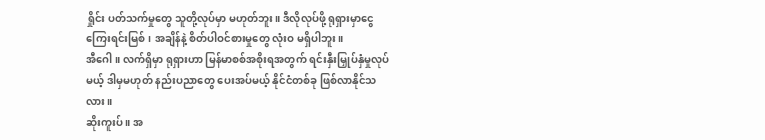ရှိုင်း ပတ်သက်မှုတွေ သူတို့လုပ်မှာ မဟုတ်ဘူး။ ဒီလိုလုပ်ဖို့ ရုရှားမှာငွေကြေးရင်းမြစ်၊ အချိန်နဲ့ စိတ်ပါဝင်စားမှုတွေ လုံးဝ မရှိပါဘူး။
အီဂေါ ။ လက်ရှိမှာ ရုရှားဟာ မြန်မာစစ်အစိုးရအတွက် ရင်းနှီးမြှုပ်နှံမှုလုပ်မယ့် ဒါမှမဟုတ် နည်းပညာတွေ ပေးအပ်မယ့် နိုင်ငံတစ်ခု ဖြစ်လာနိုင်သလား။
ဆိုးကူးပ် ။ အ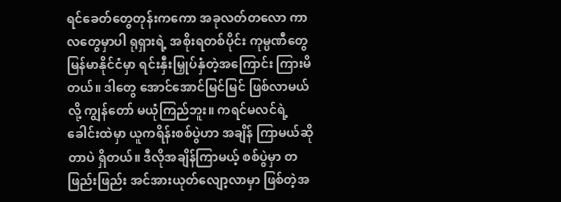ရင်ခေတ်တွေတုန်းကကော အခုလတ်တလော ကာလတွေမှာပါ ရုရှားရဲ့ အစိုးရတစ်ပိုင်း ကုမ္ပဏီတွေ မြန်မာနိုင်ငံမှာ ရင်းနှီးမြှုပ်နှံတဲ့အကြောင်း ကြားမိတယ်။ ဒါတွေ အောင်အောင်မြင်မြင် ဖြစ်လာမယ်လို့ ကျွန်တော် မယုံကြည်ဘူး။ ကရင်မလင်ရဲ့ ခေါင်းထဲမှာ ယူကရိန်းစစ်ပွဲဟာ အချိန် ကြာမယ်ဆိုတာပဲ ရှိတယ်။ ဒီလိုအချိန်ကြာမယ့် စစ်ပွဲမှာ တဖြည်းဖြည်း အင်အားယုတ်လျော့လာမှာ ဖြစ်တဲ့အ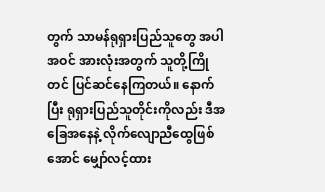တွက် သာမန်ရုရှားပြည်သူတွေ အပါအဝင် အားလုံးအတွက် သူတို့ကြိုတင် ပြင်ဆင်နေကြတယ်။ နောက်ပြီး ရုရှားပြည်သူတိုင်းကိုလည်း ဒီအခြေအနေနဲ့ လိုက်လျောညီထွေဖြစ်အောင် မျှော်လင့်ထား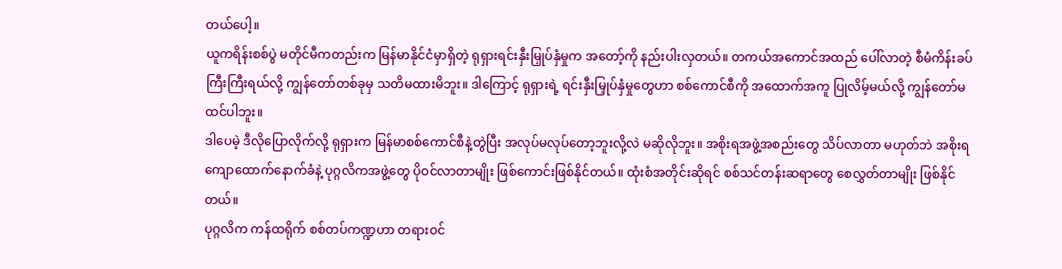တယ်ပေါ့။
ယူကရိန်းစစ်ပွဲ မတိုင်မီကတည်းက မြန်မာနိုင်ငံမှာရှိတဲ့ ရုရှားရင်းနှီးမြှုပ်နှံမှုက အတော့်ကို နည်းပါးလှတယ်။ တကယ်အကောင်အထည် ပေါ်လာတဲ့ စီမံကိန်းခပ်ကြီးကြီးရယ်လို့ ကျွန်တော်တစ်ခုမှ သတိမထားမိဘူး။ ဒါကြောင့် ရုရှားရဲ့ ရင်းနှီးမြှုပ်နှံမှုတွေဟာ စစ်ကောင်စီကို အထောက်အကူ ပြုလိမ့်မယ်လို့ ကျွန်တော်မထင်ပါဘူး။
ဒါပေမဲ့ ဒီလိုပြောလိုက်လို့ ရုရှားက မြန်မာစစ်ကောင်စီနဲ့တွဲပြီး အလုပ်မလုပ်တော့ဘူးလို့လဲ မဆိုလိုဘူး။ အစိုးရအဖွဲ့အစည်းတွေ သိပ်လာတာ မဟုတ်ဘဲ အစိုးရကျောထောက်နောက်ခံနဲ့ ပုဂ္ဂလိကအဖွဲ့တွေ ပိုဝင်လာတာမျိုး ဖြစ်ကောင်းဖြစ်နိုင်တယ်။ ထုံးစံအတိုင်းဆိုရင် စစ်သင်တန်းဆရာတွေ စေလွှတ်တာမျိုး ဖြစ်နိုင်တယ်။
ပုဂ္ဂလိက ကန်ထရိုက် စစ်တပ်ကဏ္ဍဟာ တရားဝင်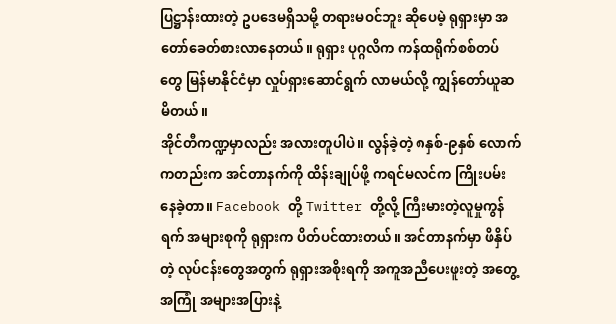ပြဋ္ဌာန်းထားတဲ့ ဥပဒေမရှိသမို့ တရားမဝင်ဘူး ဆိုပေမဲ့ ရုရှားမှာ အတော်ခေတ်စားလာနေတယ်။ ရုရှား ပုဂ္ဂလိက ကန်ထရိုက်စစ်တပ်တွေ မြန်မာနိုင်ငံမှာ လှုပ်ရှားဆောင်ရွက် လာမယ်လို့ ကျွန်တော်ယူဆမိတယ်။
အိုင်တီကဏ္ဍမှာလည်း အလားတူပါပဲ။ လွန်ခဲ့တဲ့ ၈နှစ်-၉နှစ် လောက်ကတည်းက အင်တာနက်ကို ထိန်းချုပ်ဖို့ ကရင်မလင်က ကြိုးပမ်းနေခဲ့တာ။ Facebook တို့ Twitter တို့လို့ ကြီးမားတဲ့လူမှုကွန်ရက် အများစုကို ရုရှားက ပိတ်ပင်ထားတယ်။ အင်တာနက်မှာ ဖိနှိပ်တဲ့ လုပ်ငန်းတွေအတွက် ရုရှားအစိုးရကို အကူအညီပေးဖူးတဲ့ အတွေ့အကြုံ အများအပြားနဲ့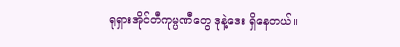ရုရှားအိုင်တီကုမ္ပဏီတွေ ဒုနဲ့ဒေး ရှိနေတယ်။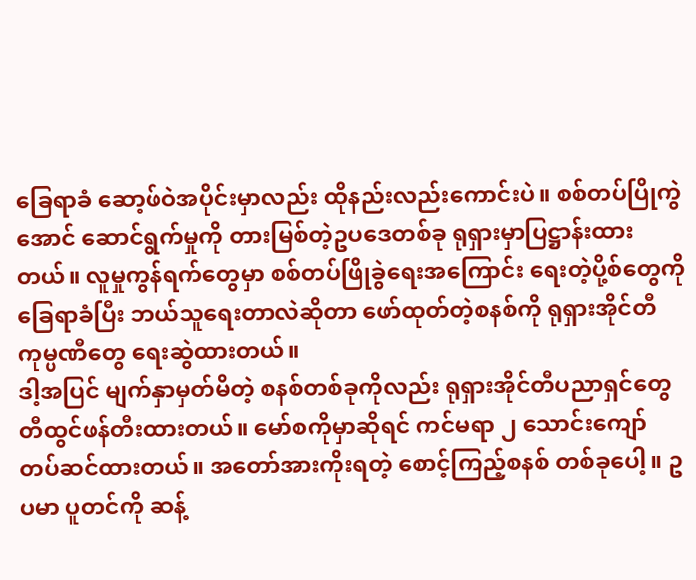ခြေရာခံ ဆော့ဖ်ဝဲအပိုင်းမှာလည်း ထိုနည်းလည်းကောင်းပဲ။ စစ်တပ်ပြိုကွဲအောင် ဆောင်ရွက်မှုကို တားမြစ်တဲ့ဥပဒေတစ်ခု ရုရှားမှာပြဋ္ဌာန်းထားတယ်။ လူမှုကွန်ရက်တွေမှာ စစ်တပ်ဖြိုခွဲရေးအကြောင်း ရေးတဲ့ပို့စ်တွေကို ခြေရာခံပြီး ဘယ်သူရေးတာလဲဆိုတာ ဖော်ထုတ်တဲ့စနစ်ကို ရုရှားအိုင်တီကုမ္ပဏီတွေ ရေးဆွဲထားတယ်။
ဒါ့အပြင် မျက်နှာမှတ်မိတဲ့ စနစ်တစ်ခုကိုလည်း ရုရှားအိုင်တီပညာရှင်တွေ တီထွင်ဖန်တီးထားတယ်။ မော်စကိုမှာဆိုရင် ကင်မရာ ၂ သောင်းကျော် တပ်ဆင်ထားတယ်။ အတော်အားကိုးရတဲ့ စောင့်ကြည့်စနစ် တစ်ခုပေါ့။ ဥပမာ ပူတင်ကို ဆန့်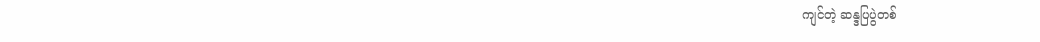ကျင်တဲ့ ဆန္ဒပြပွဲတစ်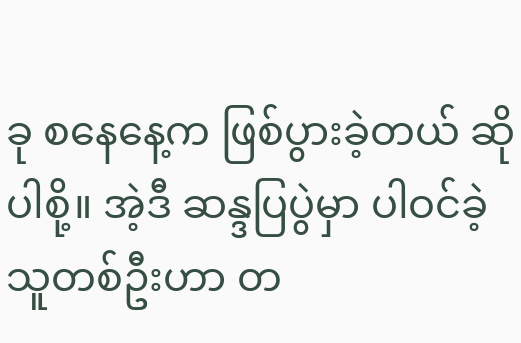ခု စနေနေ့က ဖြစ်ပွားခဲ့တယ် ဆိုပါစို့။ အဲ့ဒီ ဆန္ဒပြပွဲမှာ ပါဝင်ခဲ့သူတစ်ဦးဟာ တ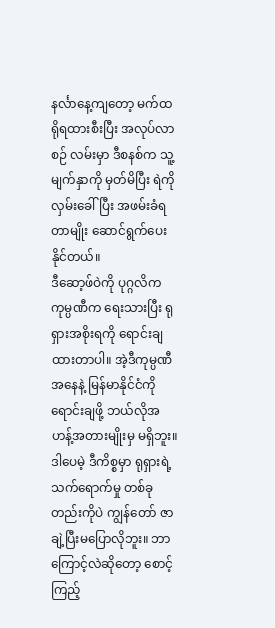နင်္လာနေ့ကျတော့ မက်ထရိုရထားစီးပြီး အလုပ်လာစဉ် လမ်းမှာ ဒီစနစ်က သူ့မျက်နှာကို မှတ်မိပြီး ရဲကိုလှမ်းခေါ်ပြီး အဖမ်းခံရတာမျိုး ဆောင်ရွက်ပေးနိုင်တယ်။
ဒီဆော့ဖ်ဝဲကို ပုဂ္ဂလိက ကုမ္ပဏီက ရေးသားပြီး ရုရှားအစိုးရကို ရောင်းချထားတာပါ။ အဲ့ဒီကုမ္ပဏီအနေနဲ့ မြန်မာနိုင်ငံကို ရောင်းချဖို့ ဘယ်လိုအဟန့်အတားမျိုးမှ မရှိဘူး။ ဒါပေမဲ့ ဒီကိစ္စမှာ ရုရှားရဲ့ သက်ရောက်မှု တစ်ခုတည်းကိုပဲ ကျွန်တော် ဇာချဲ့ပြီးမပြောလိုဘူး။ ဘာကြောင့်လဲဆိုတော့ စောင့်ကြည့်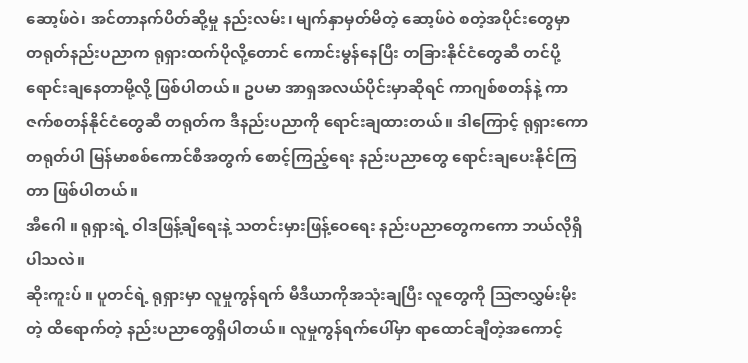ဆော့ဖ်ဝဲ၊ အင်တာနက်ပိတ်ဆို့မှု နည်းလမ်း၊ မျက်နှာမှတ်မိတဲ့ ဆော့ဖ်ဝဲ စတဲ့အပိုင်းတွေမှာ တရုတ်နည်းပညာက ရုရှားထက်ပိုလို့တောင် ကောင်းမွန်နေပြီး တခြားနိုင်ငံတွေဆီ တင်ပို့ရောင်းချနေတာမို့လို့ ဖြစ်ပါတယ်။ ဥပမာ အာရှအလယ်ပိုင်းမှာဆိုရင် ကာဂျစ်စတန်နဲ့ ကာဇက်စတန်နိုင်ငံတွေဆီ တရုတ်က ဒီနည်းပညာကို ရောင်းချထားတယ်။ ဒါကြောင့် ရုရှားကော တရုတ်ပါ မြန်မာစစ်ကောင်စီအတွက် စောင့်ကြည့်ရေး နည်းပညာတွေ ရောင်းချပေးနိုင်ကြတာ ဖြစ်ပါတယ်။
အီဂေါ ။ ရုရှားရဲ့ ဝါဒဖြန့်ချိရေးနဲ့ သတင်းမှားဖြန့်ဝေရေး နည်းပညာတွေကကော ဘယ်လိုရှိပါသလဲ။
ဆိုးကူးပ် ။ ပူတင်ရဲ့ ရုရှားမှာ လူမှုကွန်ရက် မီဒီယာကိုအသုံးချပြီး လူတွေကို ဩဇာလွှမ်းမိုးတဲ့ ထိရောက်တဲ့ နည်းပညာတွေရှိပါတယ်။ လူမှုကွန်ရက်ပေါ်မှာ ရာထောင်ချီတဲ့အကောင့်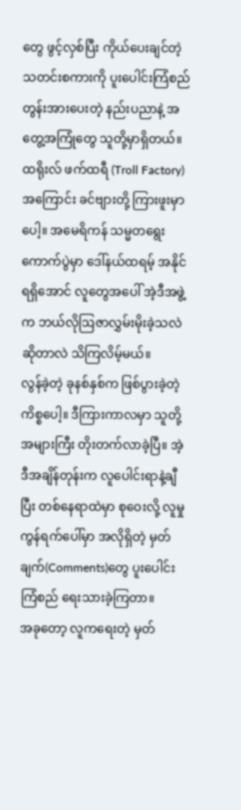တွေ ဖွင့်လှစ်ပြီး ကိုယ်ပေးချင်တဲ့ သတင်းစကားကို ပူးပေါင်းကြံစည် တွန်းအားပေးတဲ့ နည်းပညာနဲ့ အတွေ့အကြုံတွေ သူတို့မှာရှိတယ်။
ထရိုးလ် ဖက်ထရီ (Troll Factory) အကြောင်း ခင်ဗျားတို့ ကြားဖူးမှာပေါ့။ အမေရိကန် သမ္မတရွေးကောက်ပွဲမှာ ဒေါ်နယ်ထရမ့် အနိုင်ရရှိအောင် လူတွေအပေါ် အဲ့ဒီအဖွဲ့က ဘယ်လိုဩဇာလွှမ်းမိုးခဲ့သလဲ ဆိုတာလဲ သိကြလိမ့်မယ်။
လွန်ခဲ့တဲ့ ခုနစ်နှစ်က ဖြစ်ပွားခဲ့တဲ့ကိစ္စပေါ့။ ဒီကြားကာလမှာ သူတို့အများကြီး တိုးတက်လာခဲ့ပြီ။ အဲ့ဒီအချိန်တုန်းက လူပေါင်းရာနဲ့ချီပြီး တစ်နေရာထဲမှာ စုဝေးလို့ လူမှုကွန်ရက်ပေါ်မှာ အလိုရှိတဲ့ မှတ်ချက်(Comments)တွေ ပူးပေါင်းကြံစည် ရေးသားခဲ့ကြတာ။
အခုတော့ လူကရေးတဲ့ မှတ်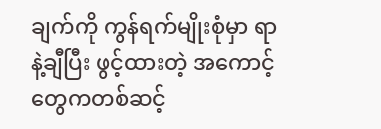ချက်ကို ကွန်ရက်မျိုးစုံမှာ ရာနဲ့ချီပြီး ဖွင့်ထားတဲ့ အကောင့်တွေကတစ်ဆင့်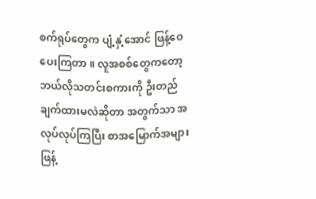စက်ရုပ်တွေက ပျံ့နှံ့အောင် ဖြန့်ဝေပေးကြတာ။ လူအစစ်တွေကတော့ ဘယ်လိုသတင်းစကားကို ဦးတည်ချက်ထားမလဲဆိုတာ အတွက်သာ အလုပ်လုပ်ကြပြီး စာအမြောက်အများ ဖြန့်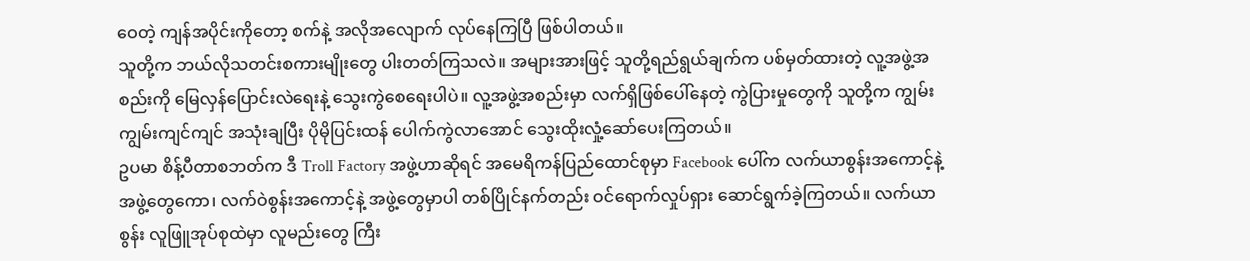ဝေတဲ့ ကျန်အပိုင်းကိုတော့ စက်နဲ့ အလိုအလျောက် လုပ်နေကြပြီ ဖြစ်ပါတယ်။
သူတို့က ဘယ်လိုသတင်းစကားမျိုးတွေ ပါးတတ်ကြသလဲ။ အများအားဖြင့် သူတို့ရည်ရွယ်ချက်က ပစ်မှတ်ထားတဲ့ လူ့အဖွဲ့အစည်းကို မြေလှန်ပြောင်းလဲရေးနဲ့ သွေးကွဲစေရေးပါပဲ။ လူ့အဖွဲ့အစည်းမှာ လက်ရှိဖြစ်ပေါ်နေတဲ့ ကွဲပြားမှုတွေကို သူတို့က ကျွမ်းကျွမ်းကျင်ကျင် အသုံးချပြီး ပိုမိုပြင်းထန် ပေါက်ကွဲလာအောင် သွေးထိုးလှုံ့ဆော်ပေးကြတယ်။
ဥပမာ စိန့်ပီတာစဘတ်က ဒီ Troll Factory အဖွဲ့ဟာဆိုရင် အမေရိကန်ပြည်ထောင်စုမှာ Facebook ပေါ်က လက်ယာစွန်းအကောင့်နဲ့ အဖွဲ့တွေကော၊ လက်ဝဲစွန်းအကောင့်နဲ့ အဖွဲ့တွေမှာပါ တစ်ပြိုင်နက်တည်း ဝင်ရောက်လှုပ်ရှား ဆောင်ရွက်ခဲ့ကြတယ်။ လက်ယာစွန်း လူဖြူအုပ်စုထဲမှာ လူမည်းတွေ ကြီး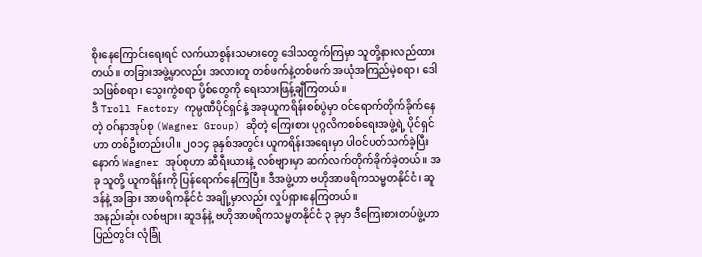စိုးနေကြောင်းရေးရင် လက်ယာစွန်းသမားတွေ ဒေါသထွက်ကြမှာ သူတို့နားလည်ထားတယ်။ တခြားအဖွဲ့မှာလည်း အလားတူ တစ်ဖက်နဲ့တစ်ဖက် အယုံအကြည်မဲ့စရာ၊ ဒေါသဖြစ်စရာ၊ သွေးကွဲစရာ ပို့စ်တွေကို ရေးသားဖြန့်ချီကြတယ်။
ဒီ Troll Factory ကုမ္ပဏီပိုင်ရှင်နဲ့ အခုယူကရိန်းစစ်ပွဲမှာ ဝင်ရောက်တိုက်ခိုက်နေတဲ့ ဝဂ်နာအုပ်စု (Wagner Group) ဆိုတဲ့ ကြေးစား ပုဂ္ဂလိကစစ်ရေးအဖွဲ့ရဲ့ ပိုင်ရှင်ဟာ တစ်ဦးတည်းပါ။ ၂၀၁၄ ခုနှစ်အတွင်း ယူကရိန်းအရေးမှာ ပါဝင်ပတ်သက်ခဲ့ပြီးနောက် Wagner အုပ်စုဟာ ဆီရီးယားနဲ့ လစ်ဗျားမှာ ဆက်လက်တိုက်ခိုက်ခဲ့တယ်။ အခု သူတို့ ယူကရိန်းကို ပြန်ရောက်နေကြပြီ။ ဒီအဖွဲ့ဟာ ဗဟိုအာဖရိကသမ္မတနိုင်ငံ၊ ဆူဒန်နဲ့ အခြား အာဖရိကနိုင်ငံ အချို့မှာလည်း လှုပ်ရှားနေကြတယ်။
အနည်းဆုံး လစ်ဗျား၊ ဆူဒန်နဲ့ ဗဟိုအာဖရိကသမ္မတနိုင်ငံ ၃ ခုမှာ ဒီကြေးစားတပ်ဖွဲ့ဟာ ပြည်တွင်း လုံခြုံ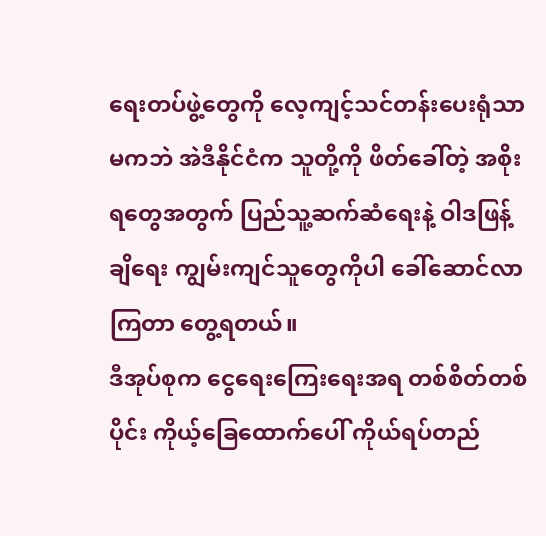ရေးတပ်ဖွဲ့တွေကို လေ့ကျင့်သင်တန်းပေးရုံသာမကဘဲ အဲဒီနိုင်ငံက သူတို့ကို ဖိတ်ခေါ်တဲ့ အစိုးရတွေအတွက် ပြည်သူ့ဆက်ဆံရေးနဲ့ ဝါဒဖြန့်ချိရေး ကျွမ်းကျင်သူတွေကိုပါ ခေါ်ဆောင်လာကြတာ တွေ့ရတယ်။
ဒီအုပ်စုက ငွေရေးကြေးရေးအရ တစ်စိတ်တစ်ပိုင်း ကိုယ့်ခြေထောက်ပေါ် ကိုယ်ရပ်တည်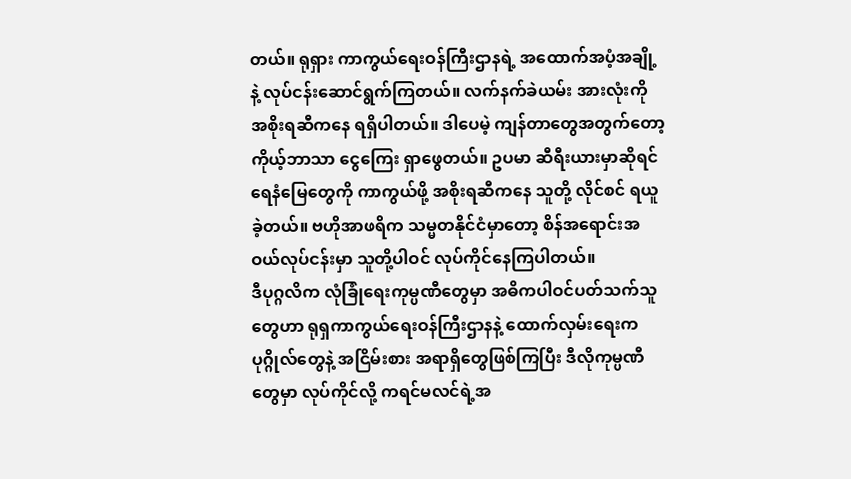တယ်။ ရုရှား ကာကွယ်ရေးဝန်ကြီးဌာနရဲ့ အထောက်အပံ့အချို့နဲ့ လုပ်ငန်းဆောင်ရွက်ကြတယ်။ လက်နက်ခဲယမ်း အားလုံးကို အစိုးရဆီကနေ ရရှိပါတယ်။ ဒါပေမဲ့ ကျန်တာတွေအတွက်တော့ ကိုယ့်ဘာသာ ငွေကြေး ရှာဖွေတယ်။ ဥပမာ ဆီရီးယားမှာဆိုရင် ရေနံမြေတွေကို ကာကွယ်ဖို့ အစိုးရဆီကနေ သူတို့ လိုင်စင် ရယူခဲ့တယ်။ ဗဟိုအာဖရိက သမ္မတနိုင်ငံမှာတော့ စိန်အရောင်းအဝယ်လုပ်ငန်းမှာ သူတို့ပါဝင် လုပ်ကိုင်နေကြပါတယ်။
ဒီပုဂ္ဂလိက လုံခြုံရေးကုမ္ပဏီတွေမှာ အဓိကပါဝင်ပတ်သက်သူတွေဟာ ရုရှကာကွယ်ရေးဝန်ကြီးဌာနနဲ့ ထောက်လှမ်းရေးက ပုဂ္ဂိုလ်တွေနဲ့ အငြိမ်းစား အရာရှိတွေဖြစ်ကြပြီး ဒီလိုကုမ္ပဏီတွေမှာ လုပ်ကိုင်လို့ ကရင်မလင်ရဲ့အ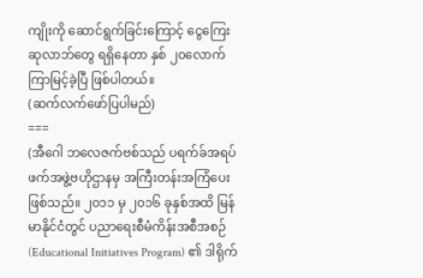ကျိုးကို ဆောင်ရွက်ခြင်းကြောင့် ငွေကြေးဆုလာဘ်တွေ ရရှိနေတာ နှစ် ၂၀လောက် ကြာမြင့်ခဲ့ပြီ ဖြစ်ပါတယ်။
(ဆက်လက်ဖော်ပြပါမည်)
===
(အီဂေါ ဘလေဇက်ဗစ်သည် ပရက်ခ်အရပ်ဖက်အဖွဲ့ဗဟိုဌာနမှ အကြီးတန်းအကြံပေးဖြစ်သည်။ ၂၀၁၁ မှ ၂၀၁၆ ခုနှစ်အထိ မြန်မာနိုင်ငံတွင် ပညာရေးစီမံကိန်းအစီအစဉ် (Educational Initiatives Program) ၏ ဒါရိုက်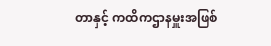တာနှင့် ကထိကဌာနမှူးအဖြစ်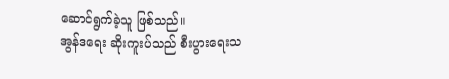ဆောင်ရွက်ခဲ့သူ ဖြစ်သည်။
အွန်ဒရေး ဆိုးကူးပ်သည် စီးပွားရေးသ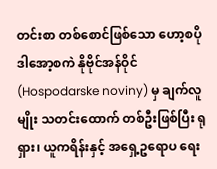တင်းစာ တစ်စောင်ဖြစ်သော ဟော့စပိုဒါအော့စကဲ နိုဗိုင်အန်ဝိုင် (Hospodarske noviny) မှ ချက်လူမျိုး သတင်းထောက် တစ်ဦးဖြစ်ပြီး ရုရှား၊ ယူကရိန်းနှင့် အရှေ့ဥရောပ ရေး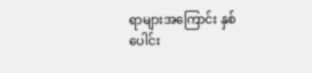ရာများအကြောင်း နှစ်ပေါင်း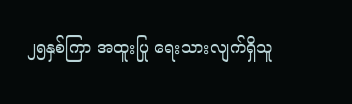၂၅နှစ်ကြာ အထူးပြု ရေးသားလျက်ရှိသူ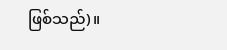ဖြစ်သည်)။